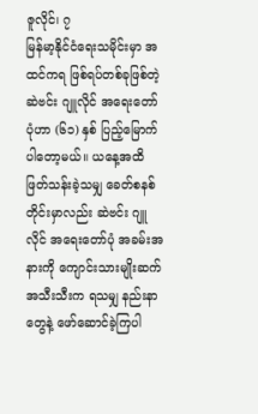ဇူလိုင်၊ ၇
မြန်မာ့နိုင်ငံရေးသမိုင်းမှာ အထင်ကရ ဖြစ်ရပ်တစ်ခုဖြစ်တဲ့ ဆဲဗင်း ဂျူလိုင် အရေးတော်ပုံဟာ (၆၁) နှစ် ပြည့်မြောက်ပါတော့မယ်။ ယနေ့အထိ ဖြတ်သန်းခဲ့သမျှ ခေတ်စနစ်တိုင်းမှာလည်း ဆဲဗင်း ဂျူလိုင် အရေးတော်ပုံ အခမ်းအနားကို ကျောင်းသားမျိုးဆက် အသီးသီးက ရသမျှ နည်းနာတွေနဲ့ ဖော်ဆောင်ခဲ့ကြပါ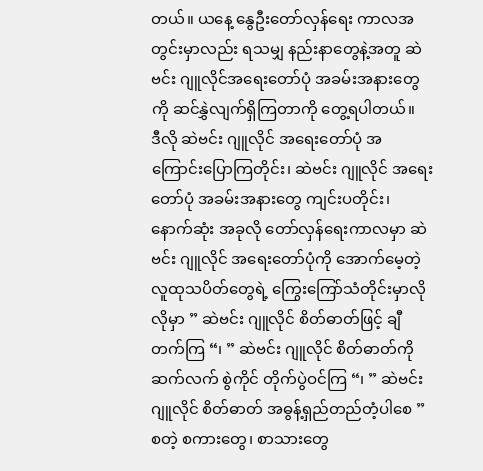တယ်။ ယနေ့ နွေဦးတော်လှန်ရေး ကာလအတွင်းမှာလည်း ရသမျှ နည်းနာတွေနဲ့အတူ ဆဲဗင်း ဂျူလိုင်အရေးတော်ပုံ အခမ်းအနားတွေကို ဆင်နွှဲလျက်ရှိကြတာကို တွေ့ရပါတယ်။
ဒီလို ဆဲဗင်း ဂျူလိုင် အရေးတော်ပုံ အကြောင်းပြောကြတိုင်း၊ ဆဲဗင်း ဂျူလိုင် အရေးတော်ပုံ အခမ်းအနားတွေ ကျင်းပတိုင်း၊ နောက်ဆုံး အခုလို တော်လှန်ရေးကာလမှာ ဆဲဗင်း ဂျူလိုင် အရေးတော်ပုံကို အောက်မေ့တဲ့ လူထုသပိတ်တွေရဲ့ ကြွေးကြော်သံတိုင်းမှာလိုလိုမှာ ” ဆဲဗင်း ဂျူလိုင် စိတ်ဓာတ်ဖြင့် ချီတက်ကြ “၊ ” ဆဲဗင်း ဂျူလိုင် စိတ်ဓာတ်ကို ဆက်လက် စွဲကိုင် တိုက်ပွဲဝင်ကြ “၊ ” ဆဲဗင်း ဂျူလိုင် စိတ်ဓာတ် အဓွန့်ရှည်တည်တံ့ပါစေ ” စတဲ့ စကားတွေ၊ စာသားတွေ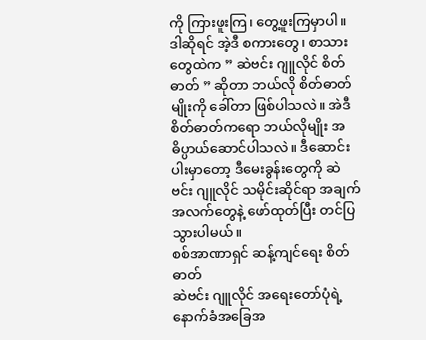ကို ကြားဖူးကြ၊ တွေ့ဖူးကြမှာပါ။ ဒါဆိုရင် အဲ့ဒီ စကားတွေ၊ စာသားတွေထဲက ” ဆဲဗင်း ဂျူလိုင် စိတ်ဓာတ် ” ဆိုတာ ဘယ်လို စိတ်ဓာတ်မျိုးကို ခေါ်တာ ဖြစ်ပါသလဲ။ အဲဒီစိတ်ဓာတ်ကရော ဘယ်လိုမျိုး အဓိပ္ပာယ်ဆောင်ပါသလဲ။ ဒီဆောင်းပါးမှာတော့ ဒီမေးခွန်းတွေကို ဆဲဗင်း ဂျူလိုင် သမိုင်းဆိုင်ရာ အချက်အလက်တွေနဲ့ ဖော်ထုတ်ပြီး တင်ပြသွားပါမယ်။
စစ်အာဏာရှင် ဆန့်ကျင်ရေး စိတ်ဓာတ်
ဆဲဗင်း ဂျူလိုင် အရေးတော်ပုံရဲ့ နောက်ခံအခြေအ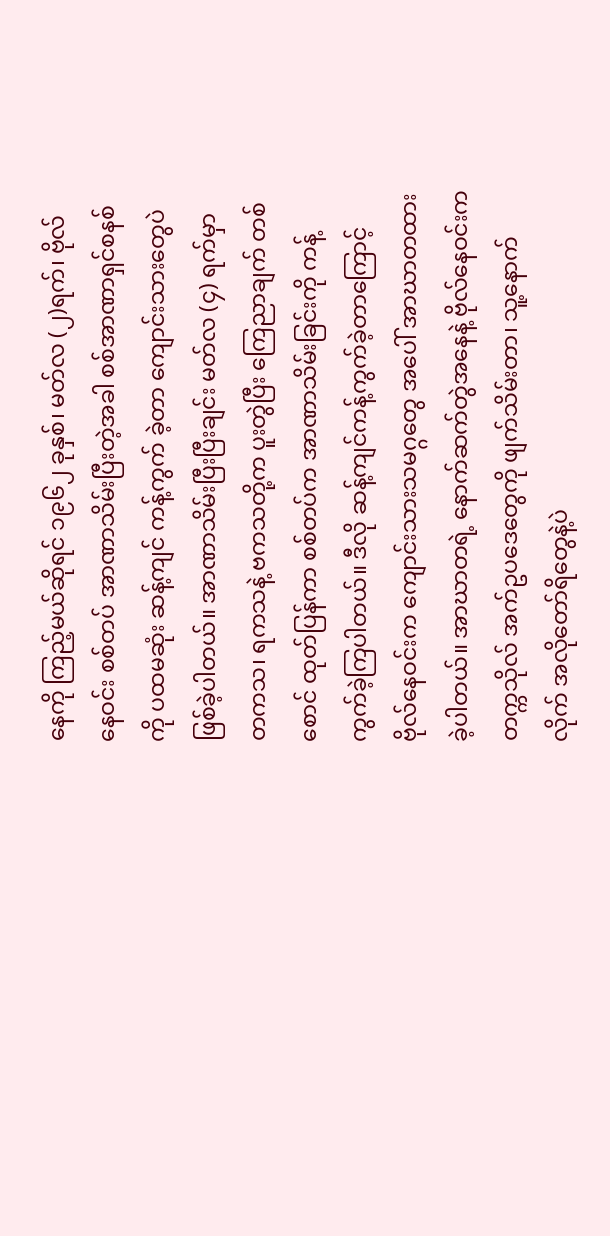နေကို ကြည့်မယ်ဆိုရင် ၁၉၆၂ ခုနှစ်၊ မတ်လ (၂)ရက်၊ ဗိုလ်နေဝင်း စစ်တပ် အာဏာသိမ်းပြီးတဲ့အခါ စစ်အာဏာရှင်စနစ်ကို ပထမဆုံး ဆန့်ကျင် ကန့်ကွက် ခဲ့တာ ကျောင်းသားတွေပဲ ဖြစ်ခဲ့ပါတယ်။ အာဏာသိမ်းပြီးပြီးချင်း မတ်လ (၄) ရက်မှာ တကသ၊ ရကသနဲ့ ဗကသတို့က ပူးတွဲပြီး ကြေညာချက် တစ်စောင် ထုတ်ပြန်ကာ စစ်တပ်က အာဏာသိမ်းခြင်းကို ကန့်ကွက်ခဲ့ကြပါတယ်။ ဒီလို ဆန့်ကျင်ကန့်ကွက်ခဲ့တာကြောင့် ဗိုလ်နေဝင်းက ကျောင်းသားသမဂ္ဂတွေ အပေါ် အာဃာတထားခဲ့ပါတယ်။ အာဃာတရဲ့ နောက်ဆက်တွဲအနေနဲ့ ဗိုလ်နေဝင်းက တက္ကသိုလ် အက်ဥပဒေတွေကို ဖျက်သိမ်းတာ၊ သူ့နောက်လိုက် အလိုတော်ရိတွေနဲ့ပဲ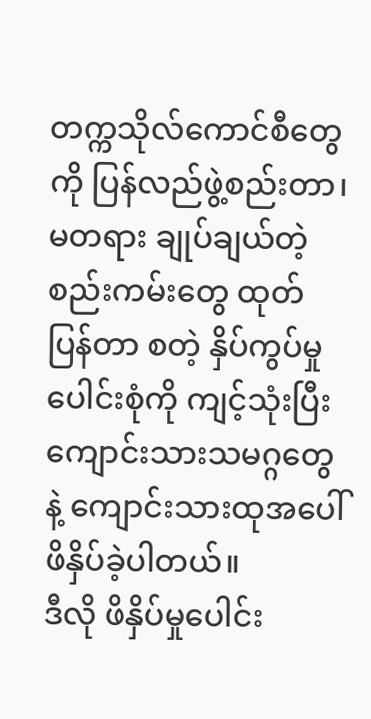တက္ကသိုလ်ကောင်စီတွေကို ပြန်လည်ဖွဲ့စည်းတာ၊ မတရား ချုပ်ချယ်တဲ့ စည်းကမ်းတွေ ထုတ်ပြန်တာ စတဲ့ နှိပ်ကွပ်မှု ပေါင်းစုံကို ကျင့်သုံးပြီး ကျောင်းသားသမဂ္ဂတွေနဲ့ ကျောင်းသားထုအပေါ် ဖိနှိပ်ခဲ့ပါတယ်။
ဒီလို ဖိနှိပ်မှုပေါင်း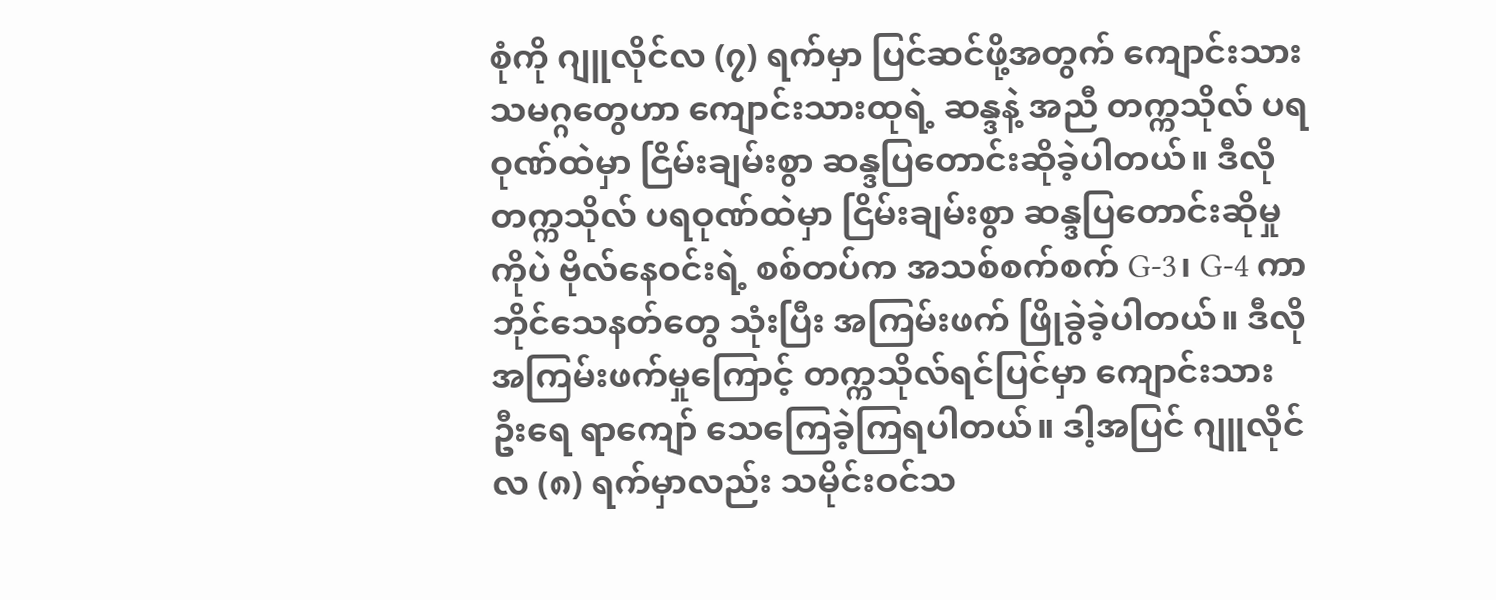စုံကို ဂျူလိုင်လ (၇) ရက်မှာ ပြင်ဆင်ဖို့အတွက် ကျောင်းသားသမဂ္ဂတွေဟာ ကျောင်းသားထုရဲ့ ဆန္ဒနဲ့ အညီ တက္ကသိုလ် ပရဝုဏ်ထဲမှာ ငြိမ်းချမ်းစွာ ဆန္ဒပြတောင်းဆိုခဲ့ပါတယ်။ ဒီလို တက္ကသိုလ် ပရဝုဏ်ထဲမှာ ငြိမ်းချမ်းစွာ ဆန္ဒပြတောင်းဆိုမှုကိုပဲ ဗိုလ်နေဝင်းရဲ့ စစ်တပ်က အသစ်စက်စက် G-3၊ G-4 ကာဘိုင်သေနတ်တွေ သုံးပြီး အကြမ်းဖက် ဖြိုခွဲခဲ့ပါတယ်။ ဒီလို အကြမ်းဖက်မှုကြောင့် တက္ကသိုလ်ရင်ပြင်မှာ ကျောင်းသား ဦးရေ ရာကျော် သေကြေခဲ့ကြရပါတယ်။ ဒါ့အပြင် ဂျူလိုင်လ (၈) ရက်မှာလည်း သမိုင်းဝင်သ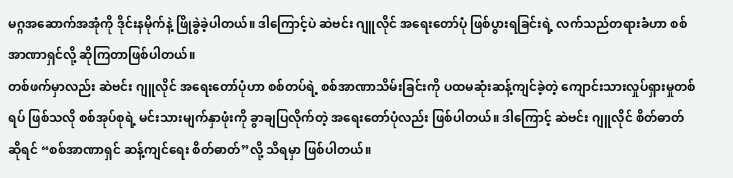မဂ္ဂအဆောက်အအုံကို ဒိုင်းနမိုက်နဲ့ ဖြိုခွဲခဲ့ပါတယ်။ ဒါကြောင့်ပဲ ဆဲဗင်း ဂျူလိုင် အရေးတော်ပုံ ဖြစ်ပွားရခြင်းရဲ့ လက်သည်တရားခံဟာ စစ်အာဏာရှင်လို့ ဆိုကြတာဖြစ်ပါတယ်။
တစ်ဖက်မှာလည်း ဆဲဗင်း ဂျူလိုင် အရေးတော်ပုံဟာ စစ်တပ်ရဲ့ စစ်အာဏာသိမ်းခြင်းကို ပထမဆုံးဆန့်ကျင်ခဲ့တဲ့ ကျောင်းသားလှုပ်ရှားမှုတစ်ရပ် ဖြစ်သလို စစ်အုပ်စုရဲ့ မင်းသားမျက်နှာဖုံးကို ခွာချပြလိုက်တဲ့ အရေးတော်ပုံလည်း ဖြစ်ပါတယ်။ ဒါကြောင့် ဆဲဗင်း ဂျူလိုင် စိတ်ဓာတ် ဆိုရင် “စစ်အာဏာရှင် ဆန့်ကျင်ရေး စိတ်ဓာတ်”လို့ သိရမှာ ဖြစ်ပါတယ်။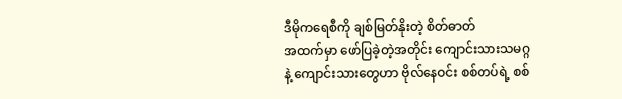ဒီမိုကရေစီကို ချစ်မြတ်နိုးတဲ့ စိတ်ဓာတ်
အထက်မှာ ဖော်ပြခဲ့တဲ့အတိုင်း ကျောင်းသားသမဂ္ဂနဲ့ ကျောင်းသားတွေဟာ ဗိုလ်နေဝင်း စစ်တပ်ရဲ့ စစ်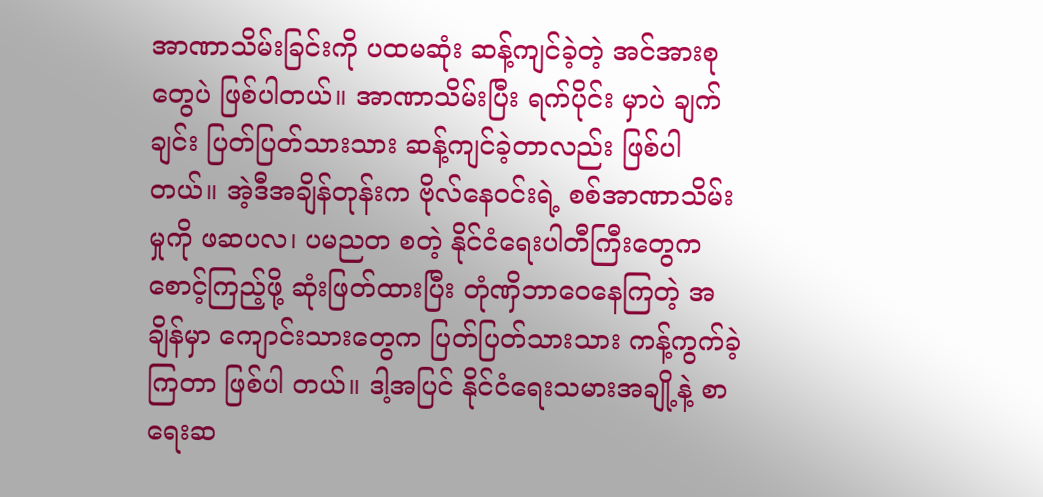အာဏာသိမ်းခြင်းကို ပထမဆုံး ဆန့်ကျင်ခဲ့တဲ့ အင်အားစုတွေပဲ ဖြစ်ပါတယ်။ အာဏာသိမ်းပြီး ရက်ပိုင်း မှာပဲ ချက်ချင်း ပြတ်ပြတ်သားသား ဆန့်ကျင်ခဲ့တာလည်း ဖြစ်ပါတယ်။ အဲ့ဒီအချိန်တုန်းက ဗိုလ်နေဝင်းရဲ့ စစ်အာဏာသိမ်းမှုကို ဖဆပလ၊ ပမညတ စတဲ့ နိုင်ငံရေးပါတီကြီးတွေက စောင့်ကြည့်ဖို့ ဆုံးဖြတ်ထားပြီး တုံဏှိဘာဝေနေကြတဲ့ အချိန်မှာ ကျောင်းသားတွေက ပြတ်ပြတ်သားသား ကန့်ကွက်ခဲ့ကြတာ ဖြစ်ပါ တယ်။ ဒါ့အပြင် နိုင်ငံရေးသမားအချို့နဲ့ စာရေးဆ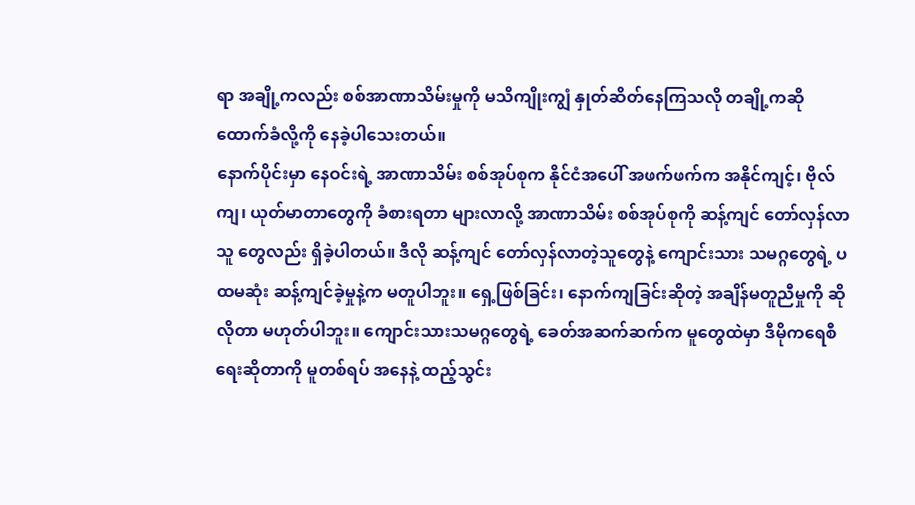ရာ အချို့ကလည်း စစ်အာဏာသိမ်းမှုကို မသိကျိုးကျွံ နှုတ်ဆိတ်နေကြသလို တချို့ကဆို ထောက်ခံလို့ကို နေခဲ့ပါသေးတယ်။
နောက်ပိုင်းမှာ နေဝင်းရဲ့ အာဏာသိမ်း စစ်အုပ်စုက နိုင်ငံအပေါ် အဖက်ဖက်က အနိုင်ကျင့်၊ ဗိုလ်ကျ၊ ယုတ်မာတာတွေကို ခံစားရတာ များလာလို့ အာဏာသိမ်း စစ်အုပ်စုကို ဆန့်ကျင် တော်လှန်လာသူ တွေလည်း ရှိခဲ့ပါတယ်။ ဒီလို ဆန့်ကျင် တော်လှန်လာတဲ့သူတွေနဲ့ ကျောင်းသား သမဂ္ဂတွေရဲ့ ပထမဆုံး ဆန့်ကျင်ခဲ့မှုနဲ့က မတူပါဘူး။ ရှေ့ဖြစ်ခြင်း၊ နောက်ကျခြင်းဆိုတဲ့ အချိန်မတူညီမှုကို ဆိုလိုတာ မဟုတ်ပါဘူး။ ကျောင်းသားသမဂ္ဂတွေရဲ့ ခေတ်အဆက်ဆက်က မူတွေထဲမှာ ဒီမိုကရေစီရေးဆိုတာကို မူတစ်ရပ် အနေနဲ့ ထည့်သွင်း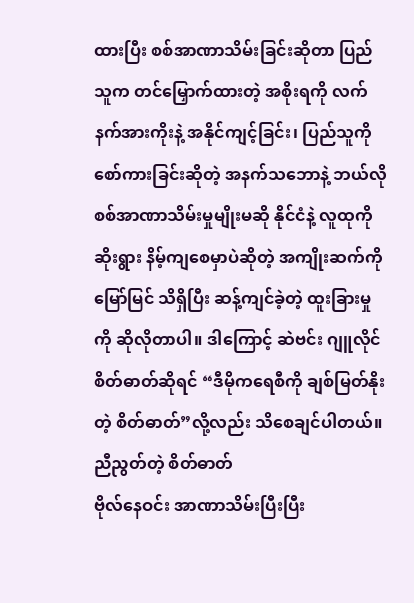ထားပြီး စစ်အာဏာသိမ်းခြင်းဆိုတာ ပြည်သူက တင်မြှောက်ထားတဲ့ အစိုးရကို လက်နက်အားကိုးနဲ့ အနိုင်ကျင့်ခြင်း၊ ပြည်သူကို စော်ကားခြင်းဆိုတဲ့ အနက်သဘောနဲ့ ဘယ်လို စစ်အာဏာသိမ်းမှုမျိုးမဆို နိုင်ငံနဲ့ လူထုကို ဆိုးရွား နိမ့်ကျစေမှာပဲဆိုတဲ့ အကျိုးဆက်ကို မြော်မြင် သိရှိပြီး ဆန့်ကျင်ခဲ့တဲ့ ထူးခြားမှုကို ဆိုလိုတာပါ။ ဒါကြောင့် ဆဲဗင်း ဂျူလိုင် စိတ်ဓာတ်ဆိုရင် “ဒီမိုကရေစီကို ချစ်မြတ်နိုးတဲ့ စိတ်ဓာတ်”လို့လည်း သိစေချင်ပါတယ်။
ညီညွတ်တဲ့ စိတ်ဓာတ်
ဗိုလ်နေဝင်း အာဏာသိမ်းပြီးပြီး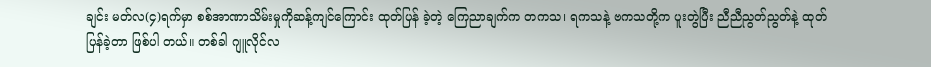ချင်း မတ်လ(၄)ရက်မှာ စစ်အာဏာသိမ်းမှုကိုဆန့်ကျင်ကြောင်း ထုတ်ပြန် ခဲ့တဲ့ ကြေညာချက်က တကသ၊ ရကသနဲ့ ဗကသတို့က ပူးတွဲပြီး ညီညီညွတ်ညွတ်နဲ့ ထုတ်ပြန်ခဲ့တာ ဖြစ်ပါ တယ်။ တစ်ခါ ဂျူလိုင်လ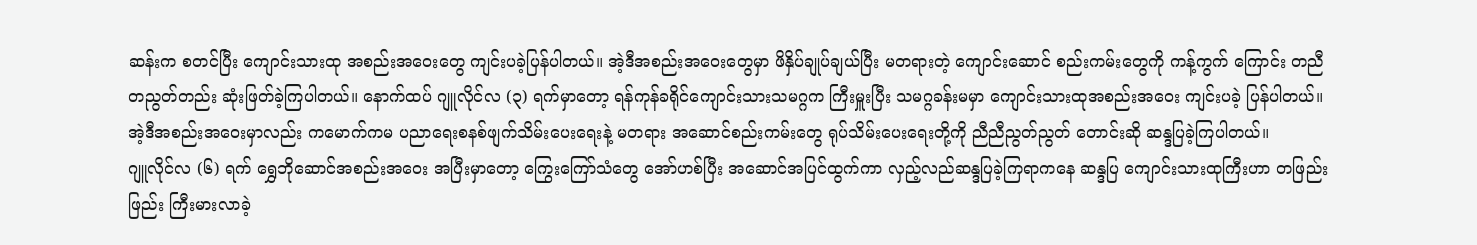ဆန်းက စတင်ပြီး ကျောင်းသားထု အစည်းအဝေးတွေ ကျင်းပခဲ့ပြန်ပါတယ်။ အဲ့ဒီအစည်းအဝေးတွေမှာ ဖိနှိပ်ချုပ်ချယ်ပြီး မတရားတဲ့ ကျောင်းဆောင် စည်းကမ်းတွေကို ကန့်ကွက် ကြောင်း တညီတညွတ်တည်း ဆုံးဖြတ်ခဲ့ကြပါတယ်။ နောက်ထပ် ဂျူလိုင်လ (၃) ရက်မှာတော့ ရန်ကုန်ခရိုင်ကျောင်းသားသမဂ္ဂက ကြီးမှူးပြီး သမဂ္ဂခန်းမမှာ ကျောင်းသားထုအစည်းအဝေး ကျင်းပခဲ့ ပြန်ပါတယ်။ အဲ့ဒီအစည်းအဝေးမှာလည်း ကမောက်ကမ ပညာရေးစနစ်ဖျက်သိမ်းပေးရေးနဲ့ မတရား အဆောင်စည်းကမ်းတွေ ရုပ်သိမ်းပေးရေးတို့ကို ညီညီညွတ်ညွတ် တောင်းဆို ဆန္ဒပြခဲ့ကြပါတယ်။
ဂျူလိုင်လ (၆) ရက် ရွှေဘိုဆောင်အစည်းအဝေး အပြီးမှာတော့ ကြွေးကြော်သံတွေ အော်ဟစ်ပြီး အဆောင်အပြင်ထွက်ကာ လှည့်လည်ဆန္ဒပြခဲ့ကြရာကနေ ဆန္ဒပြ ကျောင်းသားထုကြီးဟာ တဖြည်းဖြည်း ကြီးမားလာခဲ့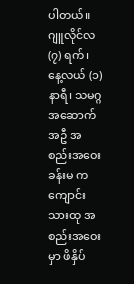ပါတယ်။ ဂျူလိုင်လ (၇) ရက်၊ နေ့လယ် (၁) နာရီ၊ သမဂ္ဂအဆောက်အဦ အစည်းအဝေးခန်းမ က ကျောင်းသားထု အစည်းအဝေးမှာ ဖိနှိပ်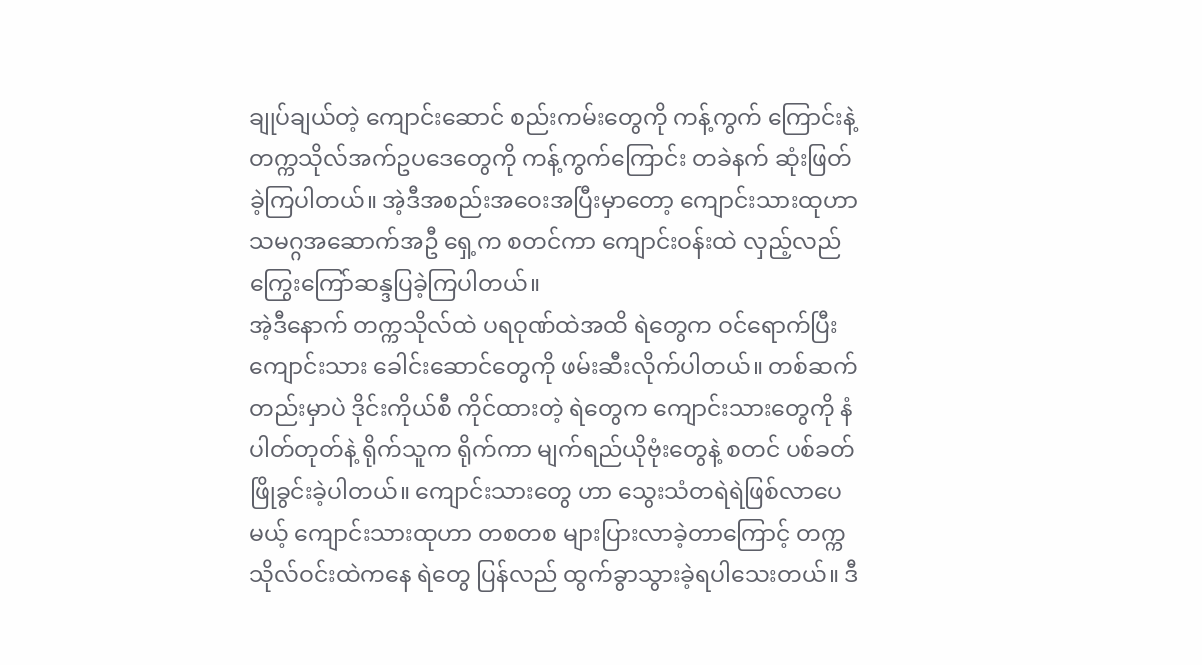ချုပ်ချယ်တဲ့ ကျောင်းဆောင် စည်းကမ်းတွေကို ကန့်ကွက် ကြောင်းနဲ့ တက္ကသိုလ်အက်ဥပဒေတွေကို ကန့်ကွက်ကြောင်း တခဲနက် ဆုံးဖြတ်ခဲ့ကြပါတယ်။ အဲ့ဒီအစည်းအဝေးအပြီးမှာတော့ ကျောင်းသားထုဟာ သမဂ္ဂအဆောက်အဦ ရှေ့က စတင်ကာ ကျောင်းဝန်းထဲ လှည့်လည်ကြွေးကြော်ဆန္ဒပြခဲ့ကြပါတယ်။
အဲ့ဒီနောက် တက္ကသိုလ်ထဲ ပရဝုဏ်ထဲအထိ ရဲတွေက ဝင်ရောက်ပြီး ကျောင်းသား ခေါင်းဆောင်တွေကို ဖမ်းဆီးလိုက်ပါတယ်။ တစ်ဆက်တည်းမှာပဲ ဒိုင်းကိုယ်စီ ကိုင်ထားတဲ့ ရဲတွေက ကျောင်းသားတွေကို နံပါတ်တုတ်နဲ့ ရိုက်သူက ရိုက်ကာ မျက်ရည်ယိုဗုံးတွေနဲ့ စတင် ပစ်ခတ်ဖြိုခွင်းခဲ့ပါတယ်။ ကျောင်းသားတွေ ဟာ သွေးသံတရဲရဲဖြစ်လာပေမယ့် ကျောင်းသားထုဟာ တစတစ များပြားလာခဲ့တာကြောင့် တက္ကသိုလ်ဝင်းထဲကနေ ရဲတွေ ပြန်လည် ထွက်ခွာသွားခဲ့ရပါသေးတယ်။ ဒီ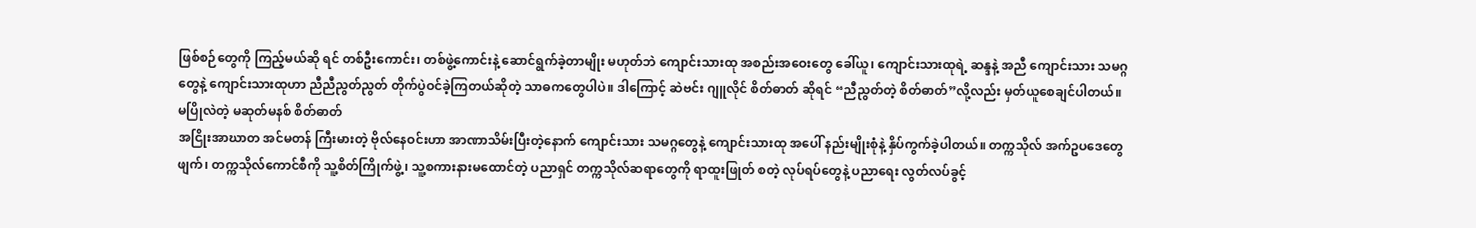ဖြစ်စဉ်တွေကို ကြည့်မယ်ဆို ရင် တစ်ဦးကောင်း၊ တစ်ဖွဲ့ကောင်းနဲ့ ဆောင်ရွက်ခဲ့တာမျိုး မဟုတ်ဘဲ ကျောင်းသားထု အစည်းအဝေးတွေ ခေါ်ယူ၊ ကျောင်းသားထုရဲ့ ဆန္ဒနဲ့ အညီ ကျောင်းသား သမဂ္ဂတွေနဲ့ ကျောင်းသားထုဟာ ညီညီညွတ်ညွတ် တိုက်ပွဲဝင်ခဲ့ကြတယ်ဆိုတဲ့ သာဓကတွေပါပဲ။ ဒါကြောင့် ဆဲဗင်း ဂျူလိုင် စိတ်ဓာတ် ဆိုရင် “ညီညွတ်တဲ့ စိတ်ဓာတ်”လို့လည်း မှတ်ယူစေချင်ပါတယ်။
မပြိုလဲတဲ့ မဆုတ်မနစ် စိတ်ဓာတ်
အငြိုးအာဃာတ အင်မတန် ကြီးမားတဲ့ ဗိုလ်နေဝင်းဟာ အာဏာသိမ်းပြီးတဲ့နောက် ကျောင်းသား သမဂ္ဂတွေနဲ့ ကျောင်းသားထု အပေါ် နည်းမျိုးစုံနဲ့ နှိပ်ကွက်ခဲ့ပါတယ်။ တက္ကသိုလ် အက်ဥပဒေတွေဖျက်၊ တက္ကသိုလ်ကောင်စီကို သူ့စိတ်ကြိုက်ဖွဲ့၊ သူ့စကားနားမထောင်တဲ့ ပညာရှင် တက္ကသိုလ်ဆရာတွေကို ရာထူးဖြုတ် စတဲ့ လုပ်ရပ်တွေနဲ့ ပညာရေး လွတ်လပ်ခွင့်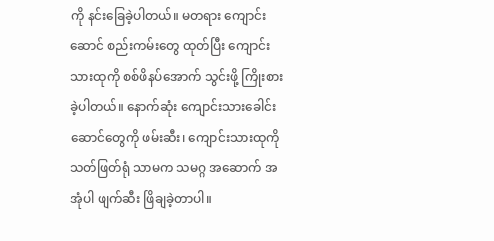ကို နင်းခြေခဲ့ပါတယ်။ မတရား ကျောင်းဆောင် စည်းကမ်းတွေ ထုတ်ပြီး ကျောင်းသားထုကို စစ်ဖိနပ်အောက် သွင်းဖို့ ကြိုးစားခဲ့ပါတယ်။ နောက်ဆုံး ကျောင်းသားခေါင်းဆောင်တွေကို ဖမ်းဆီး၊ ကျောင်းသားထုကို သတ်ဖြတ်ရုံ သာမက သမဂ္ဂ အဆောက် အအုံပါ ဖျက်ဆီး ဖြိချခဲ့တာပါ။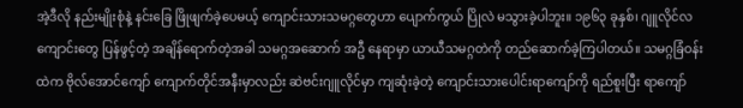အဲ့ဒီလို နည်းမျိုးစုံနဲ့ နင်းခြေ ဖြိုဖျက်ခဲ့ပေမယ့် ကျောင်းသားသမဂ္ဂတွေဟာ ပျောက်ကွယ် ပြိုလဲ မသွားခဲ့ပါဘူး။ ၁၉၆၃ ခုနှစ်၊ ဂျူလိုင်လ ကျောင်းတွေ ပြန်ဖွင့်တဲ့ အချိန်ရောက်တဲ့အခါ သမဂ္ဂအဆောက် အဦ နေရာမှာ ယာယီသမဂ္ဂတဲကို တည်ဆောက်ခဲ့ကြပါတယ်။ သမဂ္ဂခြံဝန်းထဲက ဗိုလ်အောင်ကျော် ကျောက်တိုင်အနီးမှာလည်း ဆဲဗင်းဂျူလိုင်မှာ ကျဆုံးခဲ့တဲ့ ကျောင်းသားပေါင်းရာကျော်ကို ရည်စူးပြီး ရာကျော်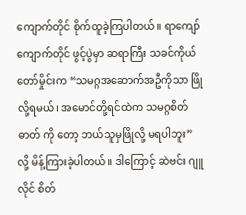ကျောက်တိုင် စိုက်ထူခဲ့ကြပါတယ်။ ရာကျော်ကျောက်တိုင် ဖွင့်ပွဲမှာ ဆရာကြီး သခင်ကိုယ်တော်မှိုင်းက “သမဂ္ဂအဆောက်အဦကိုသာ ဖြိုလို့ရမယ်၊ အမောင်တို့ရင်ထဲက သမဂ္ဂစိတ်ဓာတ် ကို တော့ ဘယ်သူမှဖြိုလို့ မရပါဘူး” လို့ မိန့်ကြားခဲ့ပါတယ်။ ဒါကြောင့် ဆဲဗင်း ဂျူလိုင် စိတ်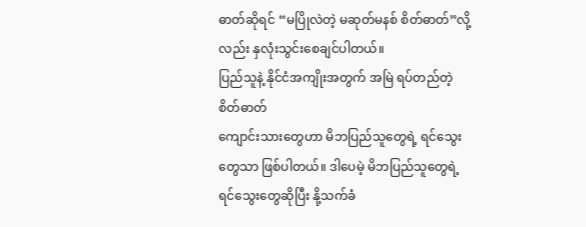ဓာတ်ဆိုရင် “မပြိုလဲတဲ့ မဆုတ်မနစ် စိတ်ဓာတ်”လို့လည်း နှလုံးသွင်းစေချင်ပါတယ်။
ပြည်သူနဲ့ နိုင်ငံအကျိုးအတွက် အမြဲ ရပ်တည်တဲ့ စိတ်ဓာတ်
ကျောင်းသားတွေဟာ မိဘပြည်သူတွေရဲ့ ရင်သွေးတွေသာ ဖြစ်ပါတယ်။ ဒါပေမဲ့ မိဘပြည်သူတွေရဲ့ ရင်သွေးတွေဆိုပြီး နို့သက်ခံ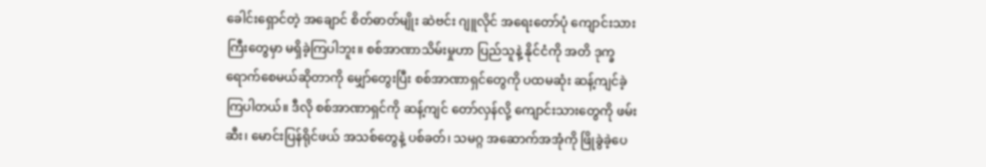ခေါင်းရှောင်တဲ့ အချောင် စိတ်ဓာတ်မျိုး ဆဲဗင်း ဂျူလိုင် အရေးတော်ပုံ ကျောင်းသားကြီးတွေမှာ မရှိခဲ့ကြပါဘူး။ စစ်အာဏာသိမ်းမှုဟာ ပြည်သူနဲ့ နိုင်ငံကို အတိ ဒုက္ခရောက်စေမယ်ဆိုတာကို မျှော်တွေးပြီး စစ်အာဏာရှင်တွေကို ပထမဆုံး ဆန့်ကျင်ခဲ့ကြပါတယ်။ ဒီလို စစ်အာဏာရှင်ကို ဆန့်ကျင် တော်လှန်လို့ ကျောင်းသားတွေကို ဖမ်းဆီး၊ မောင်းပြန်ရိုင်ဖယ် အသစ်တွေနဲ့ ပစ်ခတ်၊ သမဂ္ဂ အဆောက်အအုံကို ဖြိုခွဲခဲ့ပေ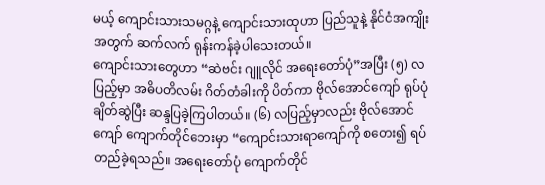မယ့် ကျောင်းသားသမဂ္ဂနဲ့ ကျောင်းသားထုဟာ ပြည်သူနဲ့ နိုင်ငံအကျိုးအတွက် ဆက်လက် ရုန်းကန်ခဲ့ပါသေးတယ်။
ကျောင်းသားတွေဟာ “ဆဲဗင်း ဂျူလိုင် အရေးတော်ပုံ”အပြီး (၅) လပြည့်မှာ အဓိပတိလမ်း ဂိတ်တံခါးကို ပိတ်ကာ ဗိုလ်အောင်ကျော် ရုပ်ပုံ ချိတ်ဆွဲပြီး ဆန္ဒပြခဲ့ကြပါတယ်။ (၆) လပြည့်မှာလည်း ဗိုလ်အောင်ကျော် ကျောက်တိုင်ဘေးမှာ “ကျောင်းသားရာကျော်ကို စတေး၍ ရပ်တည်ခဲ့ရသည်။ အရေးတော်ပုံ ကျောက်တိုင်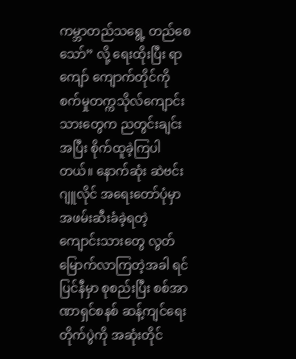ကမ္ဘာတည်သရွေ့ တည်စေသော်” လို့ ရေးထိုးပြီး ရာကျော် ကျောက်တိုင်ကို စက်မှုတက္ကသိုလ်ကျောင်းသားတွေက ညတွင်းချင်းအပြီး စိုက်ထူခဲ့ကြပါတယ်။ နောက်ဆုံး ဆဲဗင်း ဂျူလိုင် အရေးတော်ပုံမှာ အဖမ်းဆီးခံခဲ့ရတဲ့ ကျောင်းသားတွေ လွတ်မြောက်လာကြတဲ့အခါ ရင်ပြင်နီမှာ စုစည်းပြီး စစ်အာဏာရှင်စနစ် ဆန့်ကျင်ရေးတိုက်ပွဲကို အဆုံးတိုင်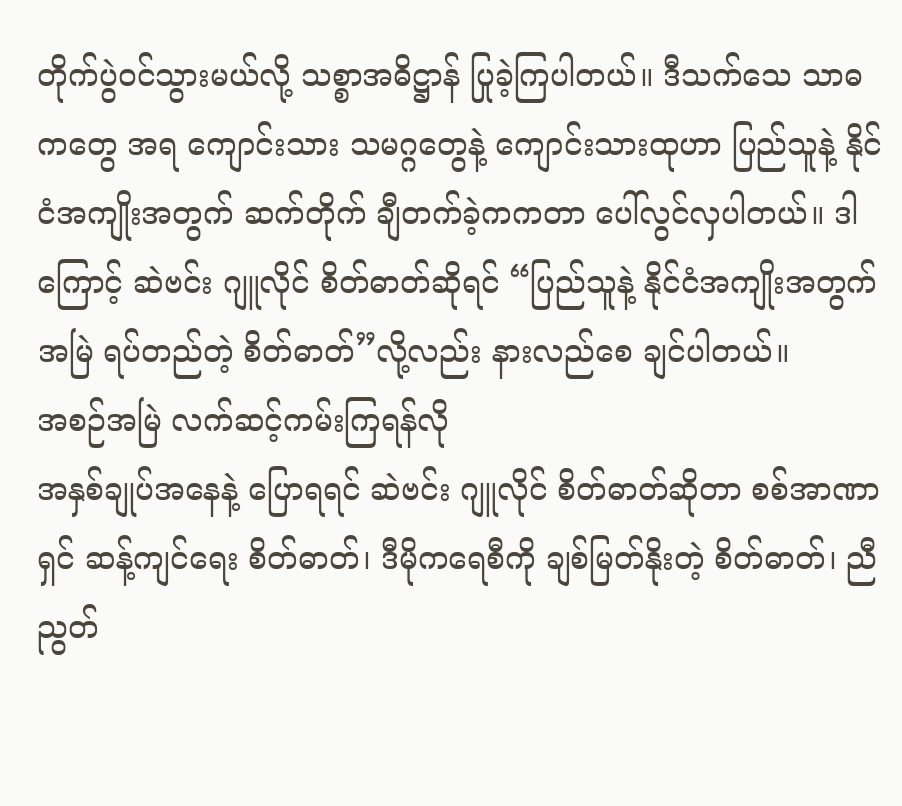တိုက်ပွဲဝင်သွားမယ်လို့ သစ္စာအဓိဋ္ဌာန် ပြုခဲ့ကြပါတယ်။ ဒီသက်သေ သာဓကတွေ အရ ကျောင်းသား သမဂ္ဂတွေနဲ့ ကျောင်းသားထုဟာ ပြည်သူနဲ့ နိုင်ငံအကျိုးအတွက် ဆက်တိုက် ချီတက်ခဲ့ကကတာ ပေါ်လွင်လှပါတယ်။ ဒါကြောင့် ဆဲဗင်း ဂျူလိုင် စိတ်ဓာတ်ဆိုရင် “ပြည်သူနဲ့ နိုင်ငံအကျိုးအတွက် အမြဲ ရပ်တည်တဲ့ စိတ်ဓာတ်”လို့လည်း နားလည်စေ ချင်ပါတယ်။
အစဉ်အမြဲ လက်ဆင့်ကမ်းကြရန်လို
အနှစ်ချုပ်အနေနဲ့ ပြောရရင် ဆဲဗင်း ဂျူလိုင် စိတ်ဓာတ်ဆိုတာ စစ်အာဏာရှင် ဆန့်ကျင်ရေး စိတ်ဓာတ်၊ ဒီမိုကရေစီကို ချစ်မြတ်နိုးတဲ့ စိတ်ဓာတ်၊ ညီညွတ်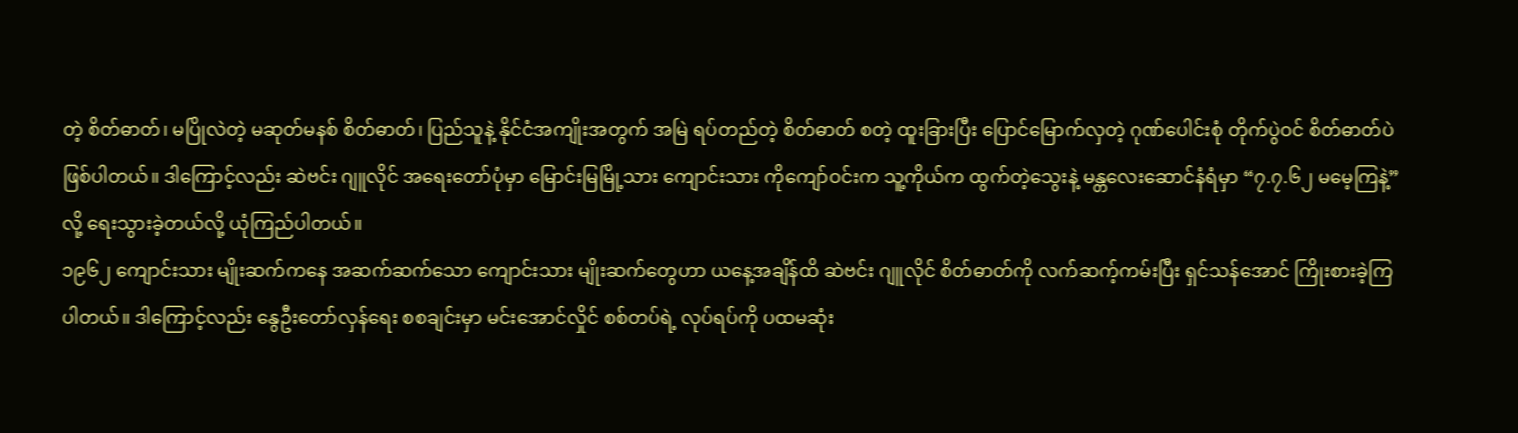တဲ့ စိတ်ဓာတ်၊ မပြိုလဲတဲ့ မဆုတ်မနစ် စိတ်ဓာတ်၊ ပြည်သူနဲ့ နိုင်ငံအကျိုးအတွက် အမြဲ ရပ်တည်တဲ့ စိတ်ဓာတ် စတဲ့ ထူးခြားပြီး ပြောင်မြောက်လှတဲ့ ဂုဏ်ပေါင်းစုံ တိုက်ပွဲဝင် စိတ်ဓာတ်ပဲ ဖြစ်ပါတယ်။ ဒါကြောင့်လည်း ဆဲဗင်း ဂျူလိုင် အရေးတော်ပုံမှာ မြောင်းမြမြို့သား ကျောင်းသား ကိုကျော်ဝင်းက သူ့ကိုယ်က ထွက်တဲ့သွေးနဲ့ မန္တလေးဆောင်နံရံမှာ “၇.၇.၆၂ မမေ့ကြနဲ့” လို့ ရေးသွားခဲ့တယ်လို့ ယုံကြည်ပါတယ်။
၁၉၆၂ ကျောင်းသား မျိုးဆက်ကနေ အဆက်ဆက်သော ကျောင်းသား မျိုးဆက်တွေဟာ ယနေ့အချိန်ထိ ဆဲဗင်း ဂျူလိုင် စိတ်ဓာတ်ကို လက်ဆက့်ကမ်းပြီး ရှင်သန်အောင် ကြိုးစားခဲ့ကြပါတယ်။ ဒါကြောင့်လည်း နွေဦးတော်လှန်ရေး စစချင်းမှာ မင်းအောင်လှိုင် စစ်တပ်ရဲ့ လုပ်ရပ်ကို ပထမဆုံး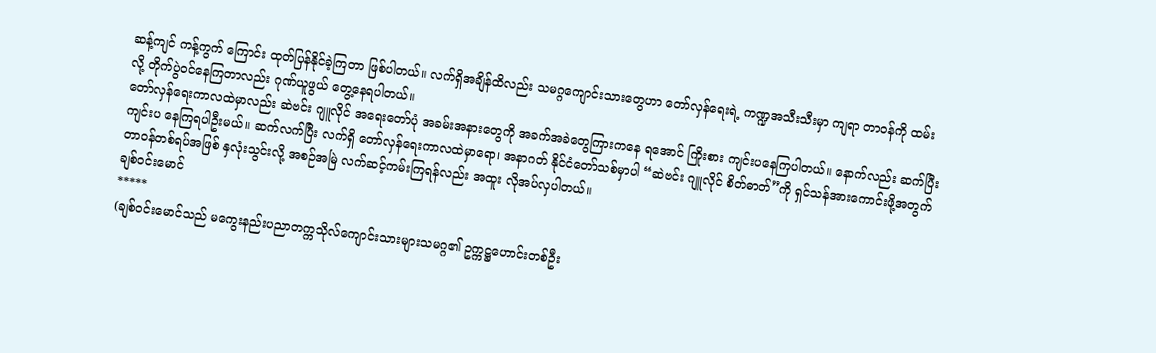ဆန့်ကျင် ကန့်ကွက် ကြောင်း ထုတ်ပြန်နိုင်ခဲ့ကြတာ ဖြစ်ပါတယ်။ လက်ရှိအချိန်ထိလည်း သမဂ္ဂကျောင်းသားတွေဟာ တော်လှန်ရေးရဲ့ ကဏ္ဍအသီးသီးမှာ ကျရာ တာဝန်ကို ထမ်းလို့ တိုက်ပွဲဝင်နေကြတာလည်း ဂုဏ်ယူဖွယ် တွေ့နေရပါတယ်။
တော်လှန်ရေးကာလထဲမှာလည်း ဆဲဗင်း ဂျူလိုင် အရေးတော်ပုံ အခမ်းအနားတွေကို အခက်အခဲတွေကြားကနေ ရအောင် ကြိုးစား ကျင်းပနေကြပါတယ်။ နောက်လည်း ဆက်ပြီး ကျင်းပ နေကြရပါဦးမယ်။ ဆက်လက်ပြီး လက်ရှိ တော်လှန်ရေးကာလထဲမှာရော၊ အနာဂတ် နိုင်ငံတော်သစ်မှာပါ “ဆဲဗင်း ဂျူလိုင် စိတ်ဓာတ်”ကို ရှင်သန်အားကောင်းဖို့အတွက် တာဝန်တစ်ရပ်အဖြစ် နှလုံးသွင်းလို့ အစဉ်အမြဲ လက်ဆင့်ကမ်းကြရန်လည်း အထူး လိုအပ်လှပါတယ်။
ချစ်ဝင်းမောင်
*****
(ချစ်ဝင်းမောင်သည် မကွေးနည်းပညာတက္ကသိုလ်ကျောင်းသားများသမဂ္ဂ၏ ဥက္ကဋ္ဌဟောင်းတစ်ဦး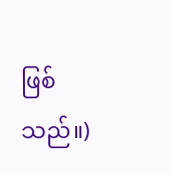ဖြစ်သည်။)